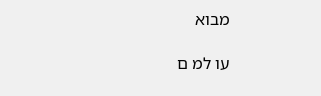מבוא

עו למ ם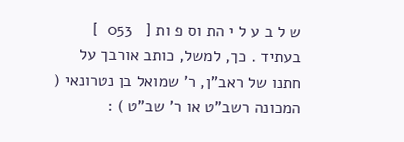ש ל ב ע ל י הת וס פ ות [   053  ] בעתיד . כך, למשל, כותב אורבך על חתנו של ראב"ן, ר' שמואל בן נטרונאי ( המכונה רשב"ט או ר' שב"ט ) :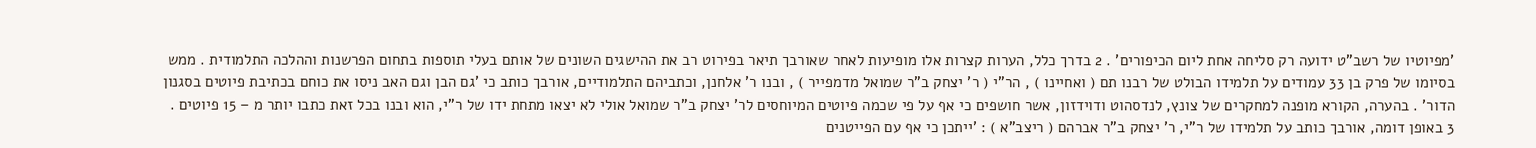'מפיוטיו של רשב"ט ידועה רק סליחה אחת ליום הכיפורים' . 2 בדרך כלל, הערות קצרות אלו מופיעות לאחר שאורבך תיאר בפירוט רב את ההישגים השונים של אותם בעלי תוספות בתחום הפרשנות וההלכה התלמודית . ממש בסיומו של פרק בן 33 עמודים על תלמידו הבולט של רבנו תם ( ואחיינו ) , הר"י ( ר' יצחק ב"ר שמואל מדמפייר ) , ובנו ר' אלחנן, וכתביהם התלמודיים, אורבך כותב כי 'גם הבן וגם האב ניסו את כוחם בכתיבת פיוטים בסגנון הדור' . בהערה, הקורא מופנה למחקרים של צונץ, לנדסהוט ודוידזון, אשר חושפים כי אף על פי שכמה פיוטים המיוחסים לר' יצחק ב"ר שמואל אולי לא יצאו מתחת ידו של ר"י, הוא ובנו בכל זאת כתבו יותר מ – 15 פיוטים . 3 באופן דומה, אורבך כותב על תלמידו של ר"י, ר' יצחק ב"ר אברהם ( ריצב"א ) : 'ייתכן כי אף עם הפייטנים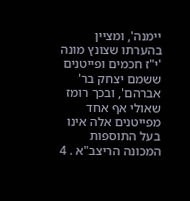יימנה', ומציין בהערתו שצונץ מונה 'י"ז חכמים ופייטנים ששמם יצחק בר' אברהם', ובכך רומז שאולי אף אחד מפייטנים אלה אינו בעל התוספות המכונה הריצב"א . 4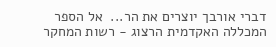דברי אורבך יוצרים את הר...  אל הספר
המכללה האקדמית הרצוג - רשות המחקר